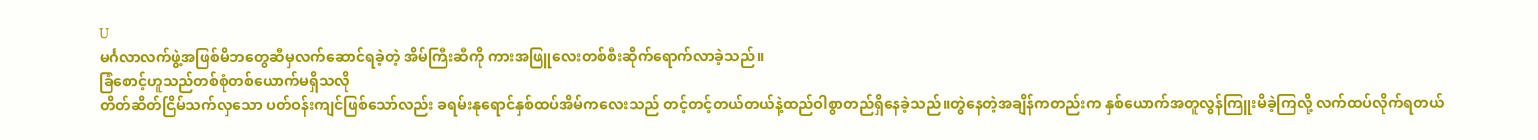U
မင်္ဂလာလက်ဖွဲ့အဖြစ်မိဘတွေဆီမှလက်ဆောင်ရခဲ့တဲ့ အိမ်ကြီးဆီကို ကားအဖြူလေးတစ်စီးဆိုက်ရောက်လာခဲ့သည်။
ခြံစောင့်ဟူသည်တစ်စုံတစ်ယောက်မရှိသလို
တိတ်ဆိတ်ငြိမ်သက်လှသော ပတ်ဝန်းကျင်ဖြစ်သော်လည်း ခရမ်းနုရောင်နှစ်ထပ်အိမ်ကလေးသည် တင့်တင့်တယ်တယ်နဲ့ထည်ဝါစွာတည်ရှိနေခဲ့သည်။တွဲနေတဲ့အချိန်ကတည်းက နှစ်ယောက်အတူလွန်ကြူးမိခဲ့ကြလို့ လက်ထပ်လိုက်ရတယ်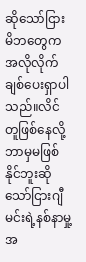ဆိုသော်ငြား မိဘတွေကအလိုလိုက်ချစ်ပေးရှာပါသည်။လိင်တူဖြစ်နေလို့ဘာမှမဖြစ်နိုင်ဘူးဆိုသော်ငြားဂျီမင်းရဲ့နစ်နာမှု့အ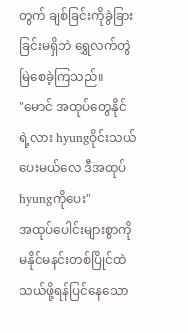တွက် ချစ်ခြင်းကိုခွဲခြားခြင်းမရှိဘဲ ရွှေလက်တွဲမြဲစေခဲ့ကြသည်။
"မောင် အထုပ်တွေနိုင်ရဲ့လား hyungဝိုင်းသယ်ပေးမယ်လေ ဒီအထုပ်hyungကိုပေး"
အထုပ်ပေါင်းများစွာကိုမနိုင်မနင်းတစ်ပြိုင်ထဲသယ်ဖို့ရန်ပြင်နေသော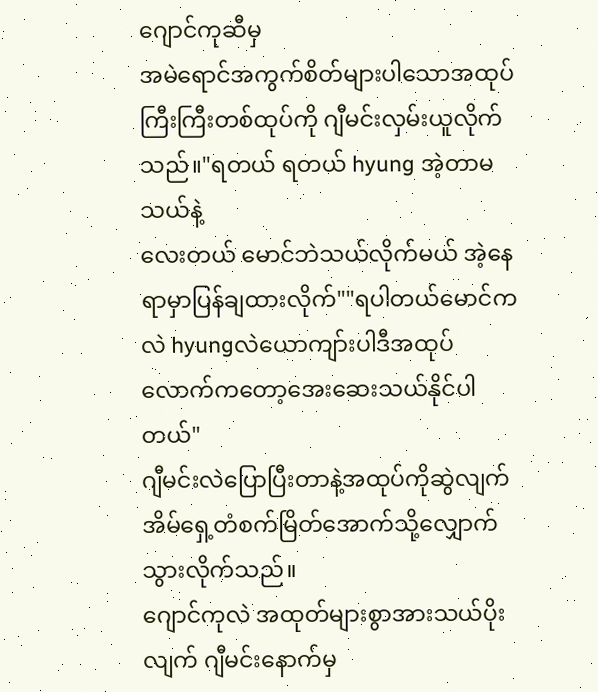ဂျောင်ကုဆီမှ
အမဲရောင်အကွက်စိတ်များပါသောအထုပ်ကြီးကြီးတစ်ထုပ်ကို ဂျီမင်းလှမ်းယူလိုက်သည်။"ရတယ် ရတယ် hyung အဲ့တာမသယ်နဲ့
လေးတယ် မောင်ဘဲသယ်လိုက်မယ် အဲ့နေရာမှာပြန်ချထားလိုက်""ရပါတယ်မောင်ကလဲ hyungလဲယောကျာ်းပါဒီအထုပ်လောက်ကတော့အေးဆေးသယ်နိုင်ပါတယ်"
ဂျီမင်းလဲပြောပြီးတာနဲ့အထုပ်ကိုဆွဲလျက် အိမ်ရှေ့တံစက်မြိတ်အောက်သို့လျှောက်သွားလိုက်သည်။
ဂျောင်ကုလဲ အထုတ်များစွာအားသယ်ပိုးလျက် ဂျီမင်းနောက်မှ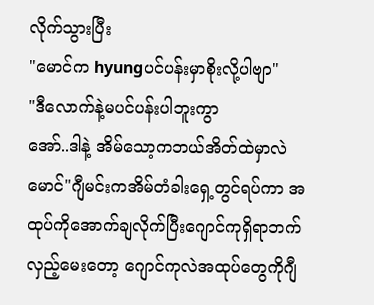လိုက်သွားပြီး
"မောင်က hyungပင်ပန်းမှာစိုးလို့ပါဗျာ"
"ဒီလောက်နဲ့မပင်ပန်းပါဘူးကွာ
အော်..ဒါနဲ့ အိမ်သော့ကဘယ်အိတ်ထဲမှာလဲ မောင်"ဂျီမင်းကအိမ်တံခါးရှေ့တွင်ရပ်ကာ အထုပ်ကိုအောက်ချလိုက်ပြီးဂျောင်ကုရှိရာဘက်လှည့်မေးတော့ ဂျောင်ကုလဲအထုပ်တွေကိုဂျီ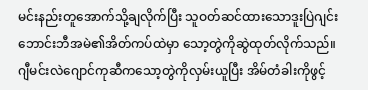မင်းနည်းတူအောက်သို့ချလိုက်ပြီး သူဝတ်ဆင်ထားသောဒူးပြဲဂျင်းဘောင်းဘီအမဲ၏အိတ်ကပ်ထဲမှာ သော့တွဲကိုဆွဲထုတ်လိုက်သည်။
ဂျီမင်းလဲဂျောင်ကုဆီကသော့တွဲကိုလှမ်းယူပြီး အိမ်တံခါးကိုဖွင့်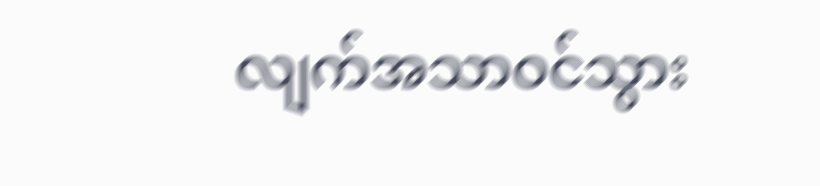လျက်အသာဝင်သွား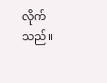လိုက်သည်။